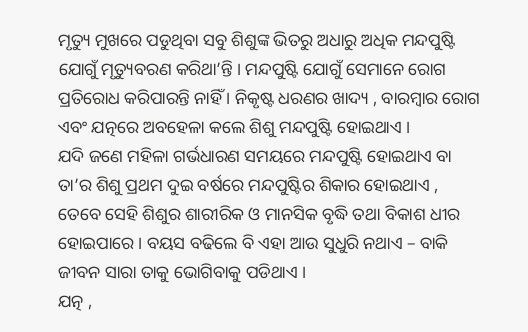ମୃତ୍ୟୁ ମୁଖରେ ପଡୁଥିବା ସବୁ ଶିଶୁଙ୍କ ଭିତରୁ ଅଧାରୁ ଅଧିକ ମନ୍ଦପୁଷ୍ଟି ଯୋଗୁଁ ମୃତ୍ୟୁବରଣ କରିଥା’ନ୍ତି । ମନ୍ଦପୁଷ୍ଟି ଯୋଗୁଁ ସେମାନେ ରୋଗ ପ୍ରତିରୋଧ କରିପାରନ୍ତି ନାହିଁ । ନିକୃଷ୍ଟ ଧରଣର ଖାଦ୍ୟ , ବାରମ୍ବାର ରୋଗ ଏବଂ ଯତ୍ନରେ ଅବହେଳା କଲେ ଶିଶୁ ମନ୍ଦପୁଷ୍ଟି ହୋଇଥାଏ ।
ଯଦି ଜଣେ ମହିଳା ଗର୍ଭଧାରଣ ସମୟରେ ମନ୍ଦପୁଷ୍ଟି ହୋଇଥାଏ ବା ତା’ର ଶିଶୁ ପ୍ରଥମ ଦୁଇ ବର୍ଷରେ ମନ୍ଦପୁଷ୍ଟିର ଶିକାର ହୋଇଥାଏ , ତେବେ ସେହି ଶିଶୁର ଶାରୀରିକ ଓ ମାନସିକ ବୃଦ୍ଧି ତଥା ବିକାଶ ଧୀର ହୋଇପାରେ । ବୟସ ବଢିଲେ ବି ଏହା ଆଉ ସୁଧୁରି ନଥାଏ – ବାକି ଜୀବନ ସାରା ତାକୁ ଭୋଗିବାକୁ ପଡିଥାଏ ।
ଯତ୍ନ ,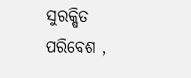ସୁରକ୍ଷିତ ପରିବେଶ ,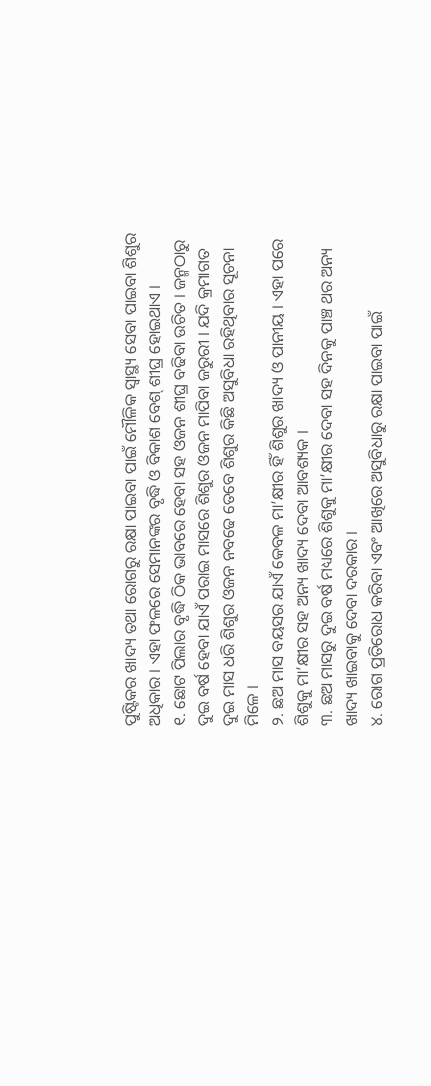ପୁଷ୍ଟିକର ଖାଦ୍ୟ ତଥା ରୋଗରୁ ରକ୍ଷା ପାଇବା ପାଇଁ ମୌଳିକ ସ୍ୱାସ୍ଥ୍ୟ ସେବା ପାଇବା ଶିଶୁର ଅଧିକାର । ଏହା ଫଳରେ ସେମାନଙ୍କର ବୃଦ୍ଧି ଓ ବିକାଶ ବେଶ୍ ଶୀଘ୍ର ହୋଇଥାଏ ।
୧. ଛୋଟ ପିଲାର ବୃଦ୍ଧି ଠିକ ଭାବରେ ହେବା ସହ ଓଜନ ଶୀଘ୍ର ବଢିବା ଉଚିତ । ଜନ୍ମଠାରୁ ଦୁଇ ବର୍ଷ ହେବା ଯାଏଁ ପରାଇ ମାସରେ ଶିଶୁର ଓଜନ ମାପିବା ଜରୁରୀ । ଯଦି କ୍ରମାଗତ ଦୁଇ ମାସ ଧରି ଶିଶୁର ଓଜନ ନବଢେ ତେବେ ଶିଶୁର କିଛି ଅସୁବିଧା ରହିଥିବାର ସୂଚନା ମିଳେ ।
୨. ଛଅ ମାସ ବୟସର ଯାଏଁ କେବଳ ମା’କ୍ଷୀର ହିଁ ଶିଶୁର ଖାଦ୍ୟ ଓ ପାନୀୟ । ଏହା ପରେ ଶିଶୁକୁ ମା’କ୍ଷୀର ସହ ଅନ୍ୟ ଖାଦ୍ୟ ଦେବା ଆବଶ୍ୟକ ।
୩. ଛଅ ମାସରୁ ଦୁଇ ବର୍ଷ ମଧ୍ୟରେ ଶିଶୁକୁ ମା’କ୍ଷୀର ଦେବା ସହ ଦିନକୁ ପାଞ୍ଚ ଥର ଅନ୍ୟ ଖାଦ୍ୟ ଖାଇବାକୁ ଦେବା ଦରକାର ।
୪. ରୋଗ ପ୍ରତିରୋଧ କରିବା ଏବଂ ଆଖିରେ ଅସୁବିଧାରୁ ରକ୍ଷା ପାଇବା ପାଇଁ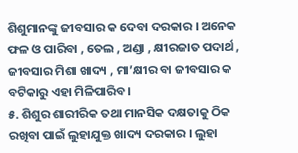ଶିଶୁମାନଙ୍କୁ ଜୀବସାର କ ଦେବା ଦରକାର । ଅନେକ ଫଳ ଓ ପାରିବା , ତେଲ , ଅଣ୍ଡା , କ୍ଷୀରଜାତ ପଦାର୍ଥ , ଜୀବସାର ମିଶା ଖାଦ୍ୟ , ମା’କ୍ଷୀର ବା ଜୀବସାର କ ବଟିକାରୁ ଏହା ମିଳିପାରିବ ।
୫. ଶିଶୁର ଶାରୀରିକ ତଥା ମାନସିକ ଦକ୍ଷତାକୁ ଠିକ ରଖିବା ପାଇଁ ଲୁହାଯୁକ୍ତ ଖାଦ୍ୟ ଦରକାର । ଲୁହା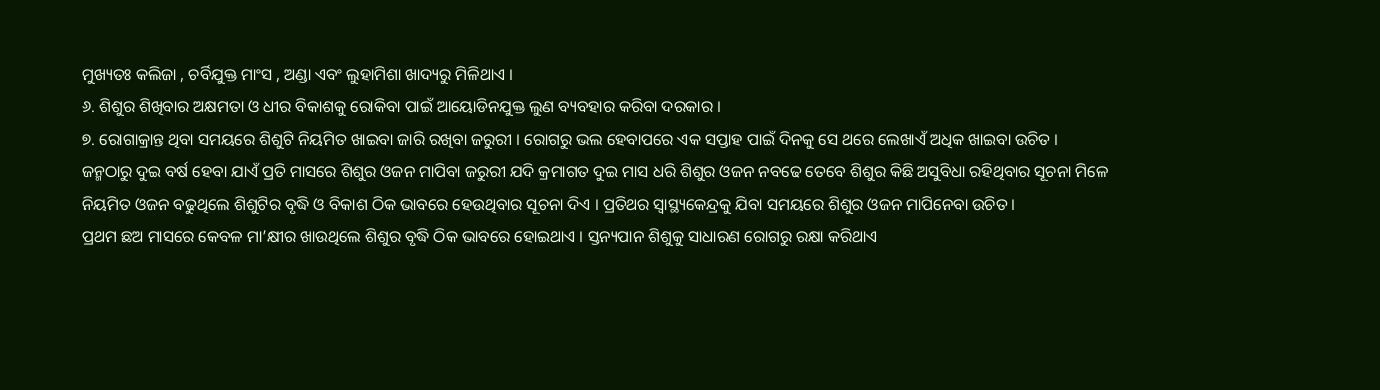ମୁଖ୍ୟତଃ କଲିଜା , ଚର୍ବିଯୁକ୍ତ ମାଂସ , ଅଣ୍ଡା ଏବଂ ଲୁହାମିଶା ଖାଦ୍ୟରୁ ମିଳିଥାଏ ।
୬. ଶିଶୁର ଶିଖିବାର ଅକ୍ଷମତା ଓ ଧୀର ବିକାଶକୁ ରୋକିବା ପାଇଁ ଆୟୋଡିନଯୁକ୍ତ ଲୁଣ ବ୍ୟବହାର କରିବା ଦରକାର ।
୭. ରୋଗାକ୍ରାନ୍ତ ଥିବା ସମୟରେ ଶିଶୁଟି ନିୟମିତ ଖାଇବା ଜାରି ରଖିବା ଜରୁରୀ । ରୋଗରୁ ଭଲ ହେବାପରେ ଏକ ସପ୍ତାହ ପାଇଁ ଦିନକୁ ସେ ଥରେ ଲେଖାଏଁ ଅଧିକ ଖାଇବା ଉଚିତ ।
ଜନ୍ମଠାରୁ ଦୁଇ ବର୍ଷ ହେବା ଯାଏଁ ପ୍ରତି ମାସରେ ଶିଶୁର ଓଜନ ମାପିବା ଜରୁରୀ ଯଦି କ୍ରମାଗତ ଦୁଇ ମାସ ଧରି ଶିଶୁର ଓଜନ ନବଢେ ତେବେ ଶିଶୁର କିଛି ଅସୁବିଧା ରହିଥିବାର ସୂଚନା ମିଳେ
ନିୟମିତ ଓଜନ ବଢୁଥିଲେ ଶିଶୁଟିର ବୃଦ୍ଧି ଓ ବିକାଶ ଠିକ ଭାବରେ ହେଉଥିବାର ସୂଚନା ଦିଏ । ପ୍ରତିଥର ସ୍ୱାସ୍ଥ୍ୟକେନ୍ଦ୍ରକୁ ଯିବା ସମୟରେ ଶିଶୁର ଓଜନ ମାପିନେବା ଉଚିତ ।
ପ୍ରଥମ ଛଅ ମାସରେ କେବଳ ମା’କ୍ଷୀର ଖାଉଥିଲେ ଶିଶୁର ବୃଦ୍ଧି ଠିକ ଭାବରେ ହୋଇଥାଏ । ସ୍ତନ୍ୟପାନ ଶିଶୁକୁ ସାଧାରଣ ରୋଗରୁ ରକ୍ଷା କରିଥାଏ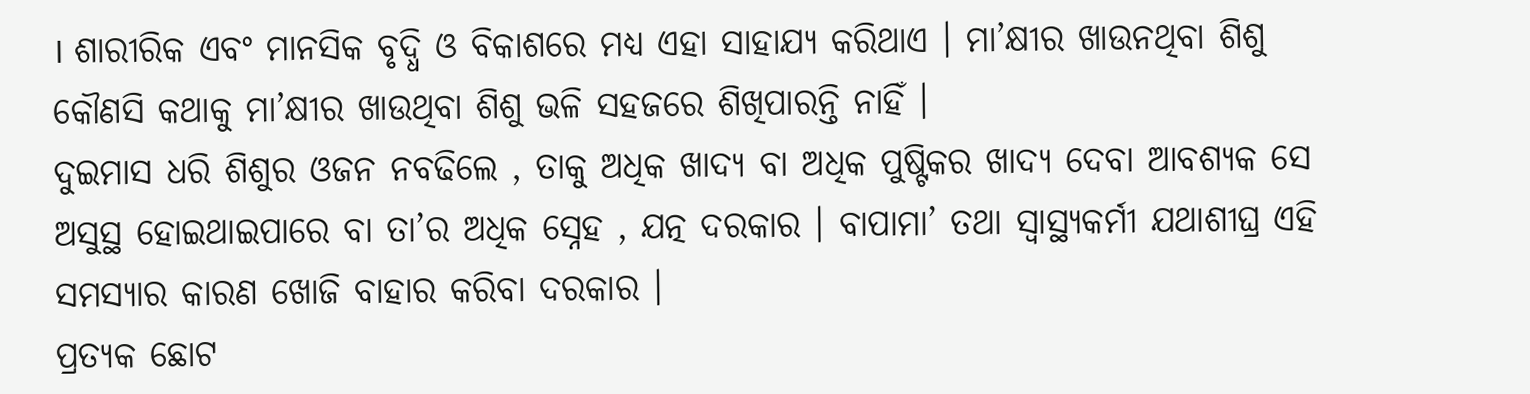। ଶାରୀରିକ ଏବଂ ମାନସିକ ବୃଦ୍ଧି ଓ ବିକାଶରେ ମଧ୍ୟ ଏହା ସାହାଯ୍ୟ କରିଥାଏ । ମା’କ୍ଷୀର ଖାଉନଥିବା ଶିଶୁ କୌଣସି କଥାକୁ ମା’କ୍ଷୀର ଖାଉଥିବା ଶିଶୁ ଭଳି ସହଜରେ ଶିଖିପାରନ୍ତି ନାହିଁ ।
ଦୁଇମାସ ଧରି ଶିଶୁର ଓଜନ ନବଢିଲେ , ତାକୁ ଅଧିକ ଖାଦ୍ୟ ବା ଅଧିକ ପୁଷ୍ଟିକର ଖାଦ୍ୟ ଦେବା ଆବଶ୍ୟକ ସେ ଅସୁସ୍ଥ ହୋଇଥାଇପାରେ ବା ତା’ର ଅଧିକ ସ୍ନେହ , ଯତ୍ନ ଦରକାର । ବାପାମା’ ତଥା ସ୍ୱାସ୍ଥ୍ୟକର୍ମୀ ଯଥାଶୀଘ୍ର ଏହି ସମସ୍ୟାର କାରଣ ଖୋଜି ବାହାର କରିବା ଦରକାର ।
ପ୍ରତ୍ୟକ ଛୋଟ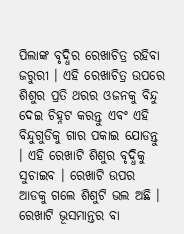ପିଲାଙ୍କ ବୃଦ୍ଧିର ରେଖାଚିତ୍ର ରହିବା ଜରୁରୀ । ଏହି ରେଖାଚିତ୍ର ଉପରେ ଶିଶୁର ପ୍ରତି ଥରର ଓଜନକୁ ବିନ୍ଦୁ ଦେଇ ଚିହ୍ନଟ କରନ୍ତୁ ଏବଂ ଏହି ବିନ୍ଦୁଗୁଡିକୁ ଗାର ପକାଇ ଯୋଡନ୍ତୁ । ଏହି ରେଖାଟି ଶିଶୁର ବୃଦ୍ଧିକୁ ସୁଚାଇବ । ରେଖାଟି ଉପର ଆଡକୁ ଗଲେ ଶିଶୁଟି ଭଲ ଅଛି । ରେଖାଟି ଭୂସମାନ୍ତର ବା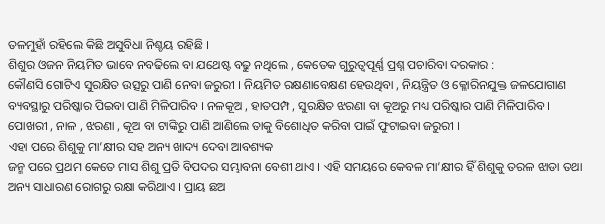ତଳମୁହାଁ ରହିଲେ କିଛି ଅସୁବିଧା ନିଶ୍ଚୟ ରହିଛି ।
ଶିଶୁର ଓଜନ ନିୟମିତ ଭାବେ ନବଢିଲେ ବା ଯଥେଷ୍ଟ ବଢୁ ନଥିଲେ , କେତେକ ଗୁରୁତ୍ୱପୂର୍ଣ୍ଣ ପ୍ରଶ୍ନ ପଚାରିବା ଦରକାର :
କୌଣସି ଗୋଟିଏ ସୁରକ୍ଷିତ ଉତ୍ସରୁ ପାଣି ନେବା ଜରୁରୀ । ନିୟମିତ ରକ୍ଷଣାବେକ୍ଷଣ ହେଉଥିବା , ନିୟନ୍ତ୍ରିତ ଓ କ୍ଳୋରିନଯୁକ୍ତ ଜଳଯୋଗାଣ ବ୍ୟବସ୍ଥାରୁ ପରିଷ୍କାର ପିଇବା ପାଣି ମିଳିପାରିବ । ନଳକୂଅ , ହାତପମ୍ପ , ସୁରକ୍ଷିତ ଝରଣା ବା କୂଅରୁ ମଧ୍ୟ ପରିଷ୍କାର ପାଣି ମିଳିପାରିବ । ପୋଖରୀ , ନାଳ , ଝରଣା , କୂଅ ବା ଟାଙ୍କିରୁ ପାଣି ଆଣିଲେ ତାକୁ ବିଶୋଧିତ କରିବା ପାଇଁ ଫୁଟାଇବା ଜରୁରୀ ।
ଏହା ପରେ ଶିଶୁକୁ ମା’କ୍ଷୀର ସହ ଅନ୍ୟ ଖାଦ୍ୟ ଦେବା ଆବଶ୍ୟକ
ଜନ୍ମ ପରେ ପ୍ରଥମ କେତେ ମାସ ଶିଶୁ ପ୍ରତି ବିପଦର ସମ୍ଭାବନା ବେଶୀ ଥାଏ । ଏହି ସମୟରେ କେବଳ ମା’କ୍ଷୀର ହିଁ ଶିଶୁକୁ ତରଳ ଝାଡା ତଥା ଅନ୍ୟ ସାଧାରଣ ରୋଗରୁ ରକ୍ଷା କରିଥାଏ । ପ୍ରାୟ ଛଅ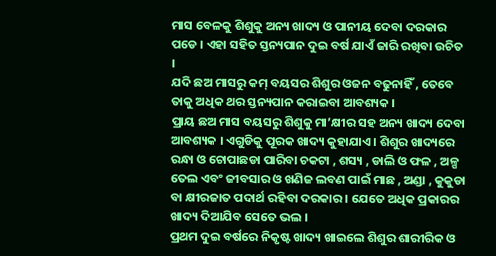ମାସ ବେଳକୁ ଶିଶୁକୁ ଅନ୍ୟ ଖାଦ୍ୟ ଓ ପାନୀୟ ଦେବା ଦରକାର ପଡେ । ଏହା ସହିତ ସ୍ତନ୍ୟପାନ ଦୁଇ ବର୍ଷ ଯାଏଁ ଜାରି ରଖିବା ଉଚିତ ।
ଯଦି ଛଅ ମାସରୁ କମ୍ ବୟସର ଶିଶୁର ଓଜନ ବଢୁନାହିଁ , ତେବେ ତାକୁ ଅଧିକ ଥର ସ୍ତନ୍ୟପାନ କରାଇବା ଆବଶ୍ୟକ ।
ପ୍ରାୟ ଛଅ ମାସ ବୟସରୁ ଶିଶୁକୁ ମା’କ୍ଷୀର ସହ ଅନ୍ୟ ଖାଦ୍ୟ ଦେବା ଆବଶ୍ୟକ । ଏଗୁଡିକୁ ପୂରକ ଖାଦ୍ୟ କୁହାଯାଏ । ଶିଶୁର ଖାଦ୍ୟରେ ରନ୍ଧା ଓ ଚୋପାଛଡା ପାରିବା ଚକଟା , ଶସ୍ୟ , ଡାଲି ଓ ଫଳ , ଅଳ୍ପ ତେଲ ଏବଂ ଜୀବସାର ଓ ଖଣିଜ ଲବଣ ପାଇଁ ମାଛ , ଅଣ୍ଡା , କୁକୁଡା ବା କ୍ଷୀରଜାତ ପଦାର୍ଥ ରହିବା ଦରକାର । ଯେତେ ଅଧିକ ପ୍ରକାରର ଖାଦ୍ୟ ଦିଆଯିବ ସେତେ ଭଲ ।
ପ୍ରଥମ ଦୁଇ ବର୍ଷରେ ନିକୃଷ୍ଟ ଖାଦ୍ୟ ଖାଇଲେ ଶିଶୁର ଶାରୀରିକ ଓ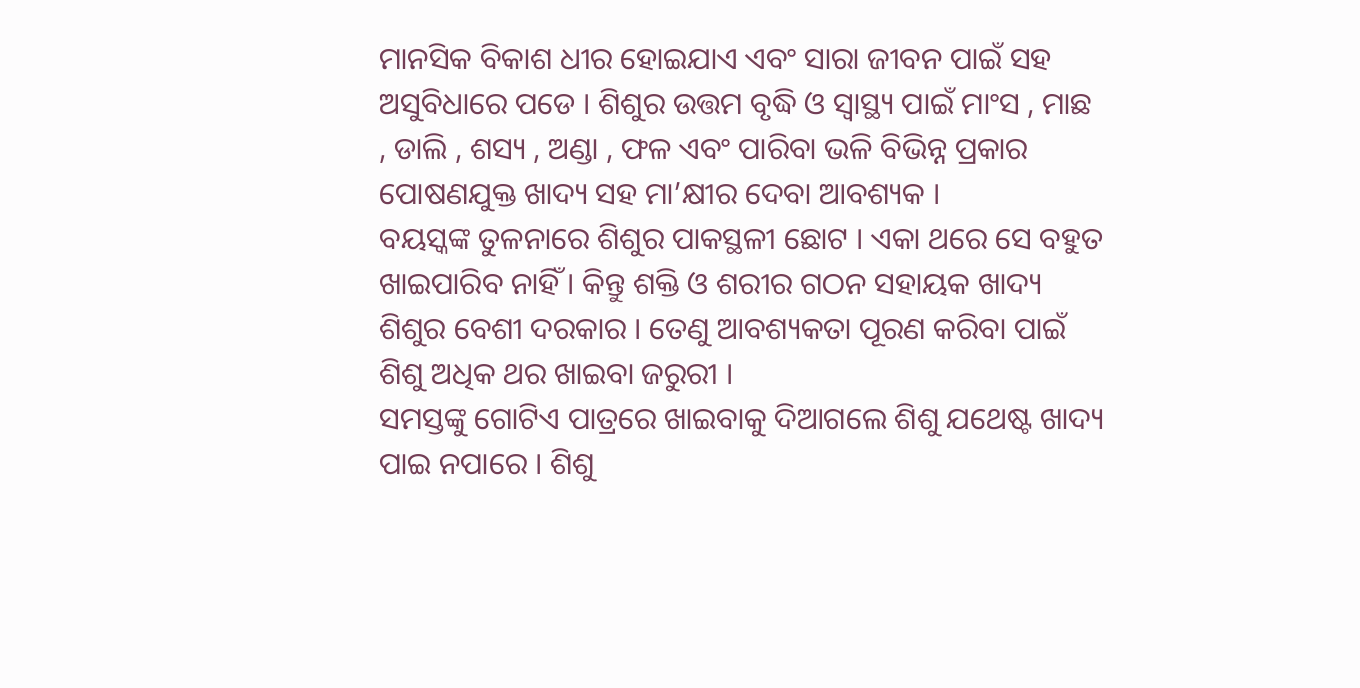ମାନସିକ ବିକାଶ ଧୀର ହୋଇଯାଏ ଏବଂ ସାରା ଜୀବନ ପାଇଁ ସହ ଅସୁବିଧାରେ ପଡେ । ଶିଶୁର ଉତ୍ତମ ବୃଦ୍ଧି ଓ ସ୍ୱାସ୍ଥ୍ୟ ପାଇଁ ମାଂସ , ମାଛ , ଡାଲି , ଶସ୍ୟ , ଅଣ୍ଡା , ଫଳ ଏବଂ ପାରିବା ଭଳି ବିଭିନ୍ନ ପ୍ରକାର ପୋଷଣଯୁକ୍ତ ଖାଦ୍ୟ ସହ ମା’କ୍ଷୀର ଦେବା ଆବଶ୍ୟକ ।
ବୟସ୍କଙ୍କ ତୁଳନାରେ ଶିଶୁର ପାକସ୍ଥଳୀ ଛୋଟ । ଏକା ଥରେ ସେ ବହୁତ ଖାଇପାରିବ ନାହିଁ । କିନ୍ତୁ ଶକ୍ତି ଓ ଶରୀର ଗଠନ ସହାୟକ ଖାଦ୍ୟ ଶିଶୁର ବେଶୀ ଦରକାର । ତେଣୁ ଆବଶ୍ୟକତା ପୂରଣ କରିବା ପାଇଁ ଶିଶୁ ଅଧିକ ଥର ଖାଇବା ଜରୁରୀ ।
ସମସ୍ତଙ୍କୁ ଗୋଟିଏ ପାତ୍ରରେ ଖାଇବାକୁ ଦିଆଗଲେ ଶିଶୁ ଯଥେଷ୍ଟ ଖାଦ୍ୟ ପାଇ ନପାରେ । ଶିଶୁ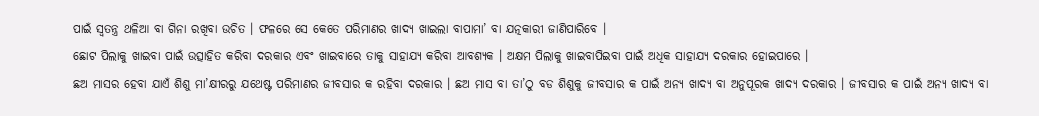ପାଇଁ ସ୍ଵତନ୍ତ୍ର ଥଳିଆ ବା ଗିନା ରଖିବା ଉଚିତ । ଫଳରେ ସେ କେତେ ପରିମାଣର ଖାଦ୍ୟ ଖାଇଲା ବାପାମା’ ବା ଯତ୍ନକାରୀ ଜାଣିପାରିବେ ।
ଛୋଟ ପିଲାକୁ ଖାଇବା ପାଇଁ ଉତ୍ସାହିତ କରିବା ଦରକାର ଏବଂ ଖାଇବାରେ ତାକୁ ସାହାଯ୍ୟ କରିବା ଆବଶ୍ୟକ । ଅକ୍ଷମ ପିଲାକୁ ଖାଇବାପିଇବା ପାଇଁ ଅଧିକ ସାହାଯ୍ୟ ଦରକାର ହୋଇପାରେ ।
ଛଅ ମାସର ହେବା ଯାଏଁ ଶିଶୁ ମା’କ୍ଷୀରରୁ ଯଥେଷ୍ଟ ପରିମାଣର ଜୀବସାର କ ରହିବା ଦରକାର । ଛଅ ମାସ ବା ତା’ଠୁ ବଡ ଶିଶୁକୁ ଜୀବସାର କ ପାଇଁ ଅନ୍ୟ ଖାଦ୍ୟ ବା ଅନୁପୂରକ ଖାଦ୍ୟ ଦରକାର । ଜୀବସାର କ ପାଇଁ ଅନ୍ୟ ଖାଦ୍ୟ ବା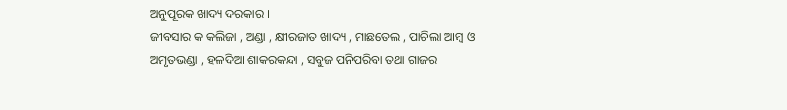ଅନୁପୂରକ ଖାଦ୍ୟ ଦରକାର ।
ଜୀବସାର କ କଲିଜା , ଅଣ୍ଡା , କ୍ଷୀରଜାତ ଖାଦ୍ୟ , ମାଛତେଲ , ପାଚିଲା ଆମ୍ବ ଓ ଅମୃତଭଣ୍ଡା , ହଳଦିଆ ଶାକରକନ୍ଦା , ସବୁଜ ପନିପରିବା ତଥା ଗାଜର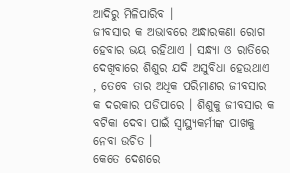ଆଦିରୁ ମିଳିପାରିବ ।
ଜୀବସାର କ ଅଭାବରେ ଅନ୍ଧାରକଣା ରୋଗ ହେବାର ଭୟ ରହିଥାଏ । ସନ୍ଧ୍ୟା ଓ ରାତିରେ ଦେଖିବାରେ ଶିଶୁର ଯଦି ଅସୁବିଧା ହେଉଥାଏ , ତେବେ ତାର ଅଧିକ ପରିମାଣର ଜୀବସାର କ ଦରକାର ପଡିପାରେ । ଶିଶୁକୁ ଜୀବସାର କ ବଟିକା ଦେବା ପାଇଁ ସ୍ୱାସ୍ଥ୍ୟକର୍ମୀଙ୍କ ପାଖକୁ ନେବା ଉଚିତ ।
କେତେ ଦେଶରେ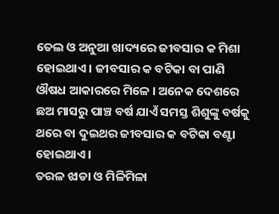ତେଲ ଓ ଅନୁଆ ଖାଦ୍ୟରେ ଜୀବସାର କ ମିଶା ହୋଇଥାଏ । ଜୀବସାର କ ବଟିକା ବା ପାଣି ଔଷଧ ଆକାରରେ ମିଳେ । ଅନେକ ଦେଶରେ ଛଅ ମାସରୁ ପାଞ୍ଚ ବର୍ଷ ଯାଏଁ ସମସ୍ତ ଶିଶୁଙ୍କୁ ବର୍ଷକୁ ଥରେ ବା ଦୁଇଥର ଜୀବସାର କ ବଟିକା ବଣ୍ଟା ହୋଇଥାଏ ।
ତରଳ ଝାଡା ଓ ମିଳିମିଳା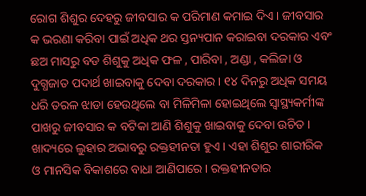ରୋଗ ଶିଶୁର ଦେହରୁ ଜୀବସାର କ ପରିମାଣ କମାଇ ଦିଏ । ଜୀବସାର କ ଭରଣା କରିବା ପାଇଁ ଅଧିକ ଥର ସ୍ତନ୍ୟପାନ କରାଇବା ଦରକାର ଏବଂ ଛଅ ମାସରୁ ବଡ ଶିଶୁକୁ ଅଧିକ ଫଳ , ପାରିବା , ଅଣ୍ଡା , କଲିଜା ଓ ଦୁଗ୍ଧଜାତ ପଦାର୍ଥ ଖାଇବାକୁ ଦେବା ଦରକାର । ୧୪ ଦିନରୁ ଅଧିକ ସମୟ ଧରି ତରଳ ଝାଡା ହେଉଥିଲେ ବା ମିଳିମିଳା ହୋଇଥିଲେ ସ୍ୱାସ୍ଥ୍ୟକର୍ମୀଙ୍କ ପାଖରୁ ଜୀବସାର କ ବଟିକା ଆଣି ଶିଶୁକୁ ଖାଇବାକୁ ଦେବା ଉଚିତ ।
ଖାଦ୍ୟରେ ଲୁହାର ଅଭାବରୁ ରକ୍ତହୀନତା ହୁଏ । ଏହା ଶିଶୁର ଶାରୀରିକ ଓ ମାନସିକ ବିକାଶରେ ବାଧା ଆଣିପାରେ । ରକ୍ତହୀନତାର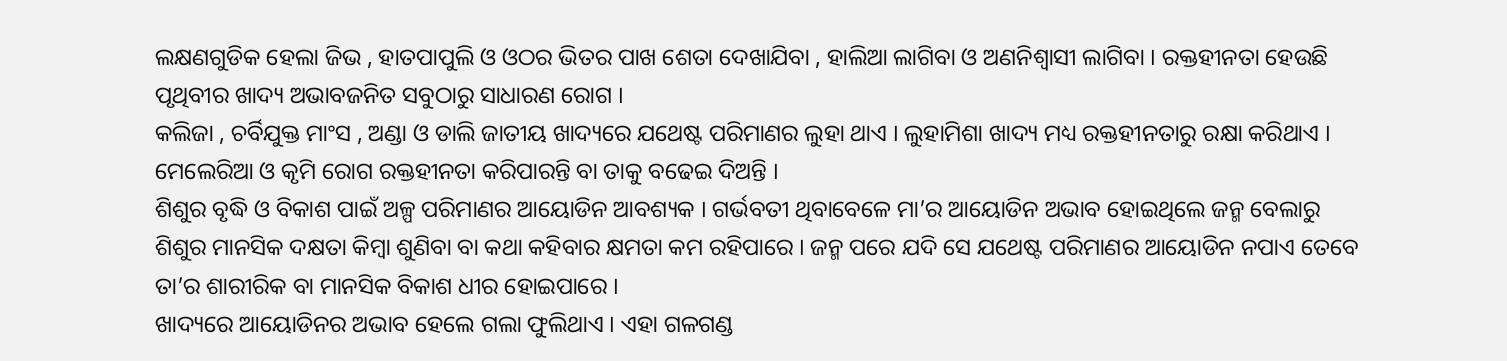ଲକ୍ଷଣଗୁଡିକ ହେଲା ଜିଭ , ହାତପାପୁଲି ଓ ଓଠର ଭିତର ପାଖ ଶେତା ଦେଖାଯିବା , ହାଲିଆ ଲାଗିବା ଓ ଅଣନିଶ୍ଵାସୀ ଲାଗିବା । ରକ୍ତହୀନତା ହେଉଛି ପୃଥିବୀର ଖାଦ୍ୟ ଅଭାବଜନିତ ସବୁଠାରୁ ସାଧାରଣ ରୋଗ ।
କଲିଜା , ଚର୍ବିଯୁକ୍ତ ମାଂସ , ଅଣ୍ଡା ଓ ଡାଲି ଜାତୀୟ ଖାଦ୍ୟରେ ଯଥେଷ୍ଟ ପରିମାଣର ଲୁହା ଥାଏ । ଲୁହାମିଶା ଖାଦ୍ୟ ମଧ୍ୟ ରକ୍ତହୀନତାରୁ ରକ୍ଷା କରିଥାଏ ।
ମେଲେରିଆ ଓ କୃମି ରୋଗ ରକ୍ତହୀନତା କରିପାରନ୍ତି ବା ତାକୁ ବଢେଇ ଦିଅନ୍ତି ।
ଶିଶୁର ବୃଦ୍ଧି ଓ ବିକାଶ ପାଇଁ ଅଳ୍ପ ପରିମାଣର ଆୟୋଡିନ ଆବଶ୍ୟକ । ଗର୍ଭବତୀ ଥିବାବେଳେ ମା’ର ଆୟୋଡିନ ଅଭାବ ହୋଇଥିଲେ ଜନ୍ମ ବେଲାରୁ ଶିଶୁର ମାନସିକ ଦକ୍ଷତା କିମ୍ବା ଶୁଣିବା ବା କଥା କହିବାର କ୍ଷମତା କମ ରହିପାରେ । ଜନ୍ମ ପରେ ଯଦି ସେ ଯଥେଷ୍ଟ ପରିମାଣର ଆୟୋଡିନ ନପାଏ ତେବେ ତା’ର ଶାରୀରିକ ବା ମାନସିକ ବିକାଶ ଧୀର ହୋଇପାରେ ।
ଖାଦ୍ୟରେ ଆୟୋଡିନର ଅଭାବ ହେଲେ ଗଲା ଫୁଲିଥାଏ । ଏହା ଗଳଗଣ୍ଡ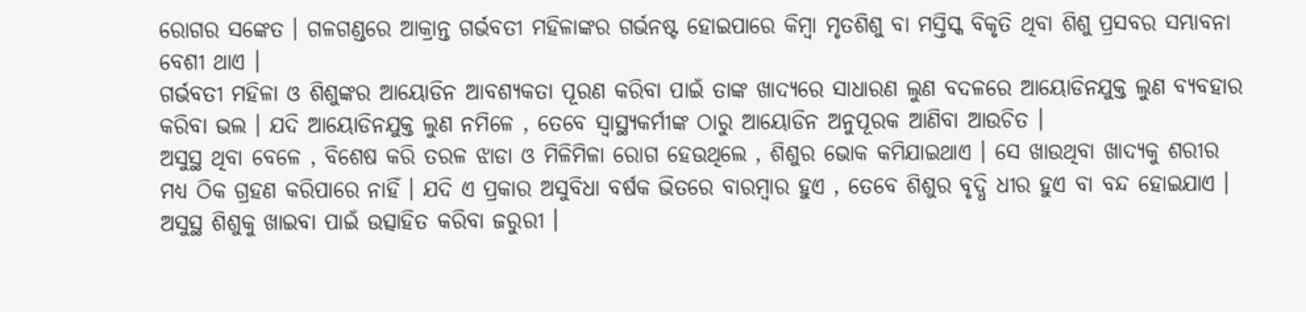ରୋଗର ସଙ୍କେତ । ଗଳଗଣ୍ଡରେ ଆକ୍ରାନ୍ତ ଗର୍ଭବତୀ ମହିଳାଙ୍କର ଗର୍ଭନଷ୍ଟ ହୋଇପାରେ କିମ୍ବା ମୃତଶିଶୁ ବା ମସ୍ତିସ୍କ ବିକୃତି ଥିବା ଶିଶୁ ପ୍ରସବର ସମ୍ଭାବନା ବେଶୀ ଥାଏ ।
ଗର୍ଭବତୀ ମହିଳା ଓ ଶିଶୁଙ୍କର ଆୟୋଡିନ ଆବଶ୍ୟକତା ପୂରଣ କରିବା ପାଇଁ ତାଙ୍କ ଖାଦ୍ୟରେ ସାଧାରଣ ଲୁଣ ବଦଳରେ ଆୟୋଡିନଯୁକ୍ତ ଲୁଣ ବ୍ୟବହାର କରିବା ଭଲ । ଯଦି ଆୟୋଡିନଯୁକ୍ତ ଲୁଣ ନମିଳେ , ତେବେ ସ୍ୱାସ୍ଥ୍ୟକର୍ମୀଙ୍କ ଠାରୁ ଆୟୋଡିନ ଅନୁପୂରକ ଆଣିବା ଆଉଚିତ ।
ଅସୁସ୍ଥ ଥିବା ବେଳେ , ବିଶେଷ କରି ତରଳ ଝାଡା ଓ ମିଳିମିଳା ରୋଗ ହେଉଥିଲେ , ଶିଶୁର ଭୋକ କମିଯାଇଥାଏ । ସେ ଖାଉଥିବା ଖାଦ୍ୟକୁ ଶରୀର ମଧ୍ୟ ଠିକ ଗ୍ରହଣ କରିପାରେ ନାହିଁ । ଯଦି ଏ ପ୍ରକାର ଅସୁବିଧା ବର୍ଷକ ଭିତରେ ବାରମ୍ବାର ହୁଏ , ତେବେ ଶିଶୁର ବୃଦ୍ଧି ଧୀର ହୁଏ ବା ବନ୍ଦ ହୋଇଯାଏ ।
ଅସୁସ୍ଥ ଶିଶୁକୁ ଖାଇବା ପାଇଁ ଉତ୍ସାହିତ କରିବା ଜରୁରୀ ।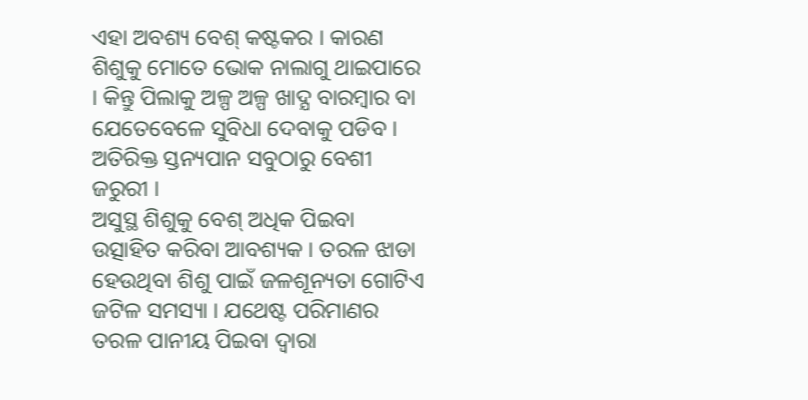ଏହା ଅବଶ୍ୟ ବେଶ୍ କଷ୍ଟକର । କାରଣ ଶିଶୁକୁ ମୋତେ ଭୋକ ନାଲାଗୁ ଥାଇପାରେ । କିନ୍ତୁ ପିଲାକୁ ଅଳ୍ପ ଅଳ୍ପ ଖାଦ୍ଯ ବାରମ୍ବାର ବା ଯେତେବେଳେ ସୁବିଧା ଦେବାକୁ ପଡିବ । ଅତିରିକ୍ତ ସ୍ତନ୍ୟପାନ ସବୁଠାରୁ ବେଶୀ ଜରୁରୀ ।
ଅସୁସ୍ଥ ଶିଶୁକୁ ବେଶ୍ ଅଧିକ ପିଇବା ଉତ୍ସାହିତ କରିବା ଆବଶ୍ୟକ । ତରଳ ଝାଡା ହେଉଥିବା ଶିଶୁ ପାଇଁ ଜଳଶୂନ୍ୟତା ଗୋଟିଏ ଜଟିଳ ସମସ୍ୟା । ଯଥେଷ୍ଟ ପରିମାଣର ତରଳ ପାନୀୟ ପିଇବା ଦ୍ଵାରା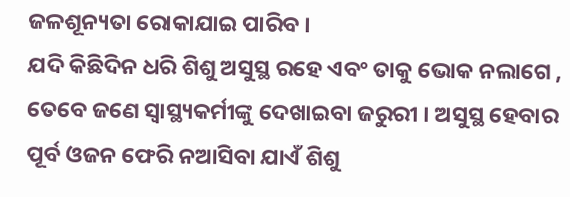ଜଳଶୂନ୍ୟତା ରୋକାଯାଇ ପାରିବ ।
ଯଦି କିଛିଦିନ ଧରି ଶିଶୁ ଅସୁସ୍ଥ ରହେ ଏବଂ ତାକୁ ଭୋକ ନଲାଗେ , ତେବେ ଜଣେ ସ୍ୱାସ୍ଥ୍ୟକର୍ମୀଙ୍କୁ ଦେଖାଇବା ଜରୁରୀ । ଅସୁସ୍ଥ ହେବାର ପୂର୍ବ ଓଜନ ଫେରି ନଆସିବା ଯାଏଁ ଶିଶୁ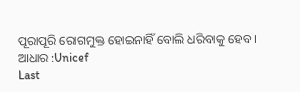ପୂରାପୂରି ରୋଗମୁକ୍ତ ହୋଇନାହିଁ ବୋଲି ଧରିବାକୁ ହେବ ।
ଆଧାର :Unicef
Last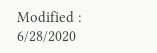Modified : 6/28/2020